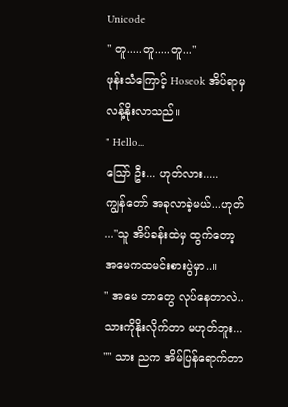Unicode
" တူ.....တူ.....တူ..."
ဖုန်းသံကြောင့် Hoseok အိပ်ရာမှ လန့်နိုးလာသည်။
" Hello...
သြော် ဦး... ဟုတ်လား.....
ကျွန်တော် အခုလာခဲ့မယ်...ဟုတ် ..."သူ အိပ်ခန်းထဲမှ ထွက်တော့ အမေကထမင်းစားပွဲမှာ..။
" အမေ ဘာတွေ လုပ်နေတာလဲ..
သားကိုနိုးလိုက်တာ မဟုတ်ဘူး... "" သား ညက အိမ်ပြန်ရောက်တာ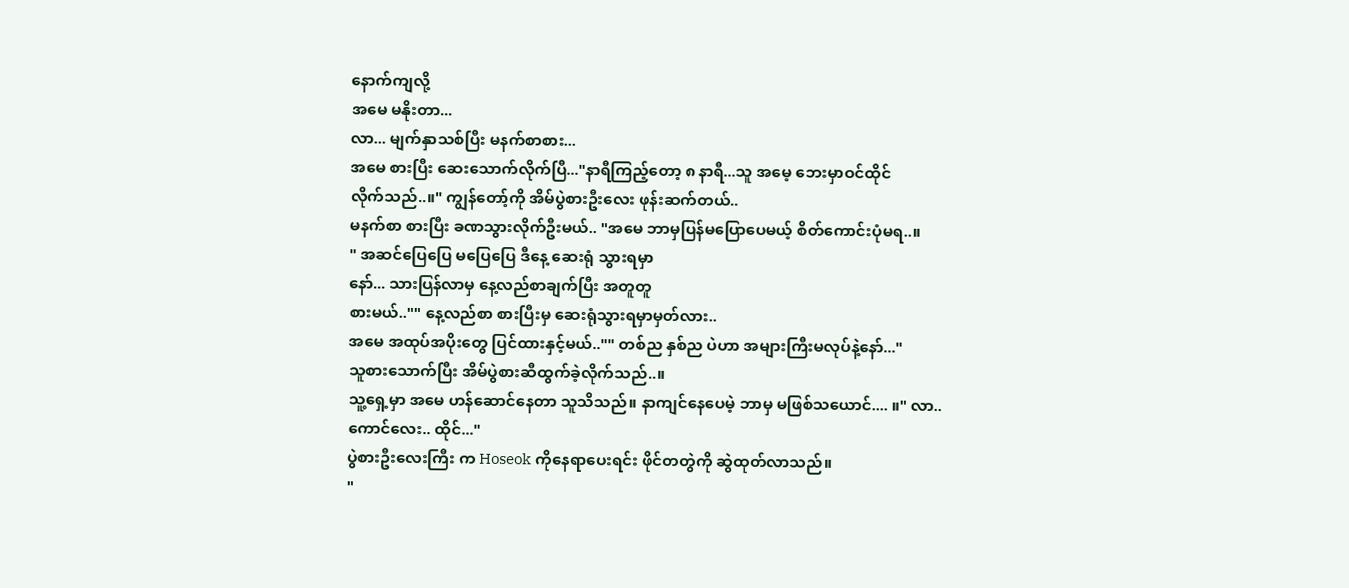နောက်ကျလို့
အမေ မနိုးတာ...
လာ... မျက်နှာသစ်ပြီး မနက်စာစား...
အမေ စားပြီး ဆေးသောက်လိုက်ပြီ..."နာရီကြည့်တော့ ၈ နာရီ...သူ အမေ့ ဘေးမှာဝင်ထိုင်
လိုက်သည်..။" ကျွန်တော့်ကို အိမ်ပွဲစားဦးလေး ဖုန်းဆက်တယ်..
မနက်စာ စားပြီး ခဏသွားလိုက်ဦးမယ်.. "အမေ ဘာမှပြန်မပြောပေမယ့် စိတ်ကောင်းပုံမရ..။
" အဆင်ပြေပြေ မပြေပြေ ဒီနေ့ ဆေးရုံ သွားရမှာ
နော်... သားပြန်လာမှ နေ့လည်စာချက်ပြီး အတူတူ
စားမယ်.."" နေ့လည်စာ စားပြီးမှ ဆေးရုံသွားရမှာမှတ်လား..
အမေ အထုပ်အပိုးတွေ ပြင်ထားနှင့်မယ်.."" တစ်ည နှစ်ည ပဲဟာ အများကြီးမလုပ်နဲ့နော်..."
သူစားသောက်ပြီး အိမ်ပွဲစားဆီထွက်ခဲ့လိုက်သည်..။
သူ့ရှေ့မှာ အမေ ဟန်ဆောင်နေတာ သူသိသည်။ နာကျင်နေပေမဲ့ ဘာမှ မဖြစ်သယောင်.... ။" လာ.. ကောင်လေး.. ထိုင်..."
ပွဲစားဦးလေးကြီး က Hoseok ကိုနေရာပေးရင်း ဖိုင်တတွဲကို ဆွဲထုတ်လာသည်။
"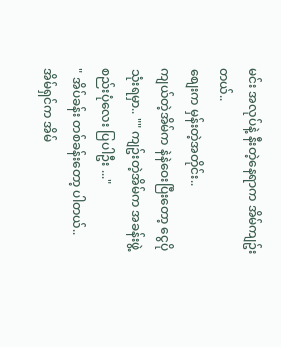မင်း အလုပ်နဲ့ နီးတဲ့နေရာက အိမ်ကျဥ်းတယ်..
စျေးက မှန်းတဲ့အတိုင်း..
ကျယ်တဲ့အိမ်က နဲနဲဝေးပြီးတော့ ငွေပိုသုံးရမှာ.. "" ကျဥ်းတဲ့အိမ်က အခန်းဖွဲ့စည်းပုံလေး ပြပါဦး ..."
" အိပ်ခန်း တစ်ခန်းတော့ ပါတယ်.. အိမ်ရှင်က အိမ်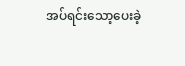အပ်ရင်းသော့ပေးခဲ့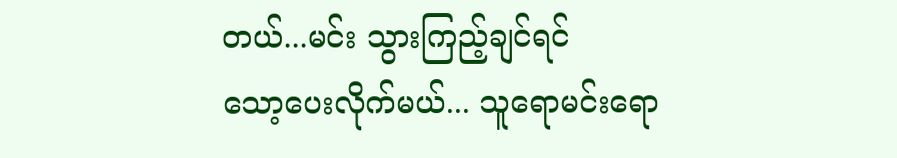တယ်...မင်း သွားကြည့်ချင်ရင်
သော့ပေးလိုက်မယ်... သူရောမင်းရော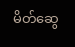မိတ်ဆွေ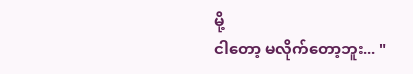မို့
ငါတော့ မလိုက်တော့ဘူး... "